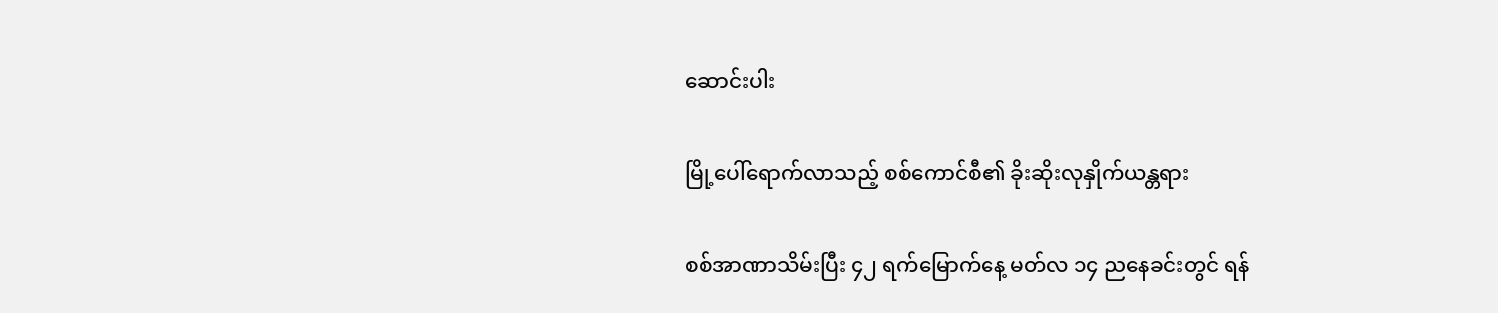ဆောင်းပါး

မြို့ပေါ်ရောက်လာသည့် စစ်ကောင်စီ၏ ခိုးဆိုးလုနှိုက်ယန္တရား

စစ်အာဏာသိမ်းပြီး ၄၂ ရက်မြောက်နေ့ မတ်လ ၁၄ ညနေခင်းတွင် ရန်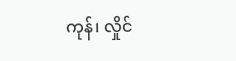ကုန်၊ လှိုင်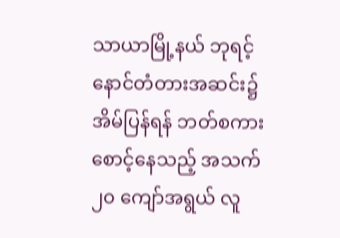သာယာမြို့နယ် ဘုရင့်နောင်တံတားအဆင်း၌ အိမ်ပြန်ရန် ဘတ်စကားစောင့်နေသည့် အသက် ၂၀ ကျော်အရွယ် လူ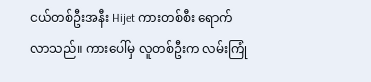ငယ်တစ်ဦးအနီး Hijet ကားတစ်စီး ရောက်လာသည်။ ကားပေါ်မှ လူတစ်ဦးက လမ်းကြုံ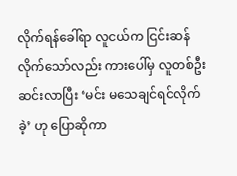လိုက်ရန်ခေါ်ရာ လူငယ်က ငြင်းဆန်လိုက်သော်လည်း ကားပေါ်မှ လူတစ်ဦးဆင်းလာပြီး ‘မင်း မသေချင်ရင်လိုက်ခဲ့’ ဟု ပြောဆိုကာ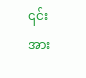၎င်းအား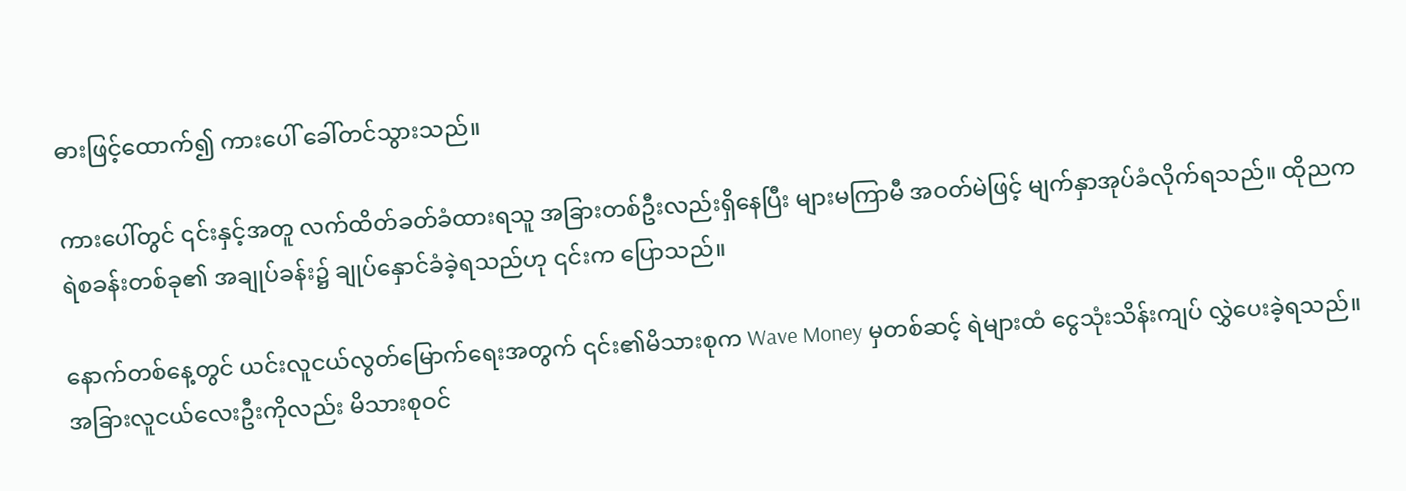ဓားဖြင့်ထောက်၍ ကားပေါ် ခေါ်တင်သွားသည်။

ကားပေါ်တွင် ၎င်းနှင့်အတူ လက်ထိတ်ခတ်ခံထားရသူ အခြားတစ်ဦးလည်းရှိနေပြီး များမကြာမီ အဝတ်မဲဖြင့် မျက်နှာအုပ်ခံလိုက်ရသည်။ ထိုညက ရဲစခန်းတစ်ခု၏ အချုပ်ခန်း၌ ချုပ်နှောင်ခံခဲ့ရသည်ဟု ၎င်းက ပြောသည်။

နောက်တစ်နေ့တွင် ယင်းလူငယ်လွတ်မြောက်ရေးအတွက် ၎င်း၏မိသားစုက Wave Money မှတစ်ဆင့် ရဲများထံ ငွေသုံးသိန်းကျပ် လွှဲပေးခဲ့ရသည်။ အခြားလူငယ်လေးဦးကိုလည်း မိသားစုဝင်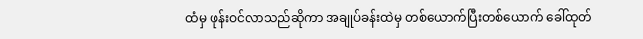ထံမှ ဖုန်းဝင်လာသည်ဆိုကာ အချုပ်ခန်းထဲမှ တစ်ယောက်ပြီးတစ်ယောက် ခေါ်ထုတ်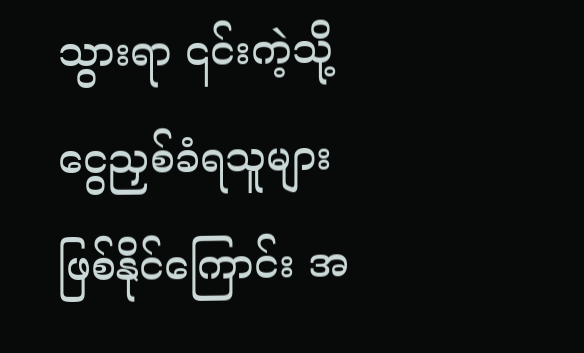သွားရာ ၎င်းကဲ့သို့ ငွေညှစ်ခံရသူများဖြစ်နိုင်ကြောင်း အ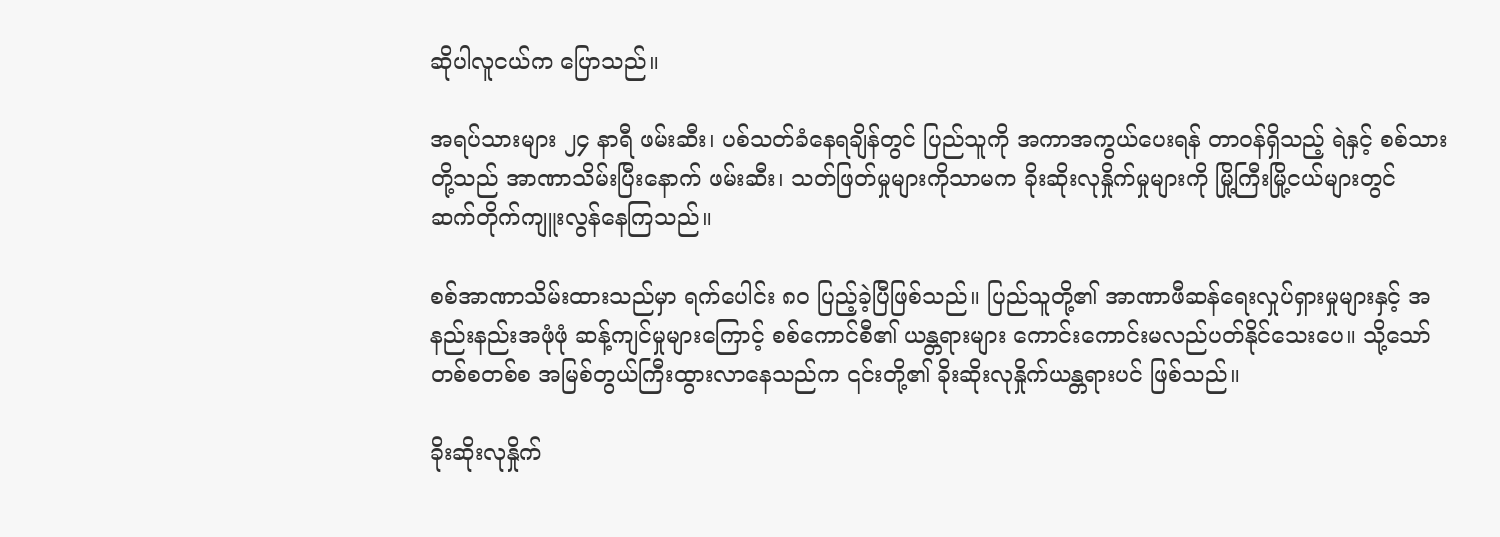ဆိုပါလူငယ်က ပြောသည်။

အရပ်သားများ ၂၄ နာရီ ဖမ်းဆီး၊ ပစ်သတ်ခံနေရချိန်တွင် ပြည်သူကို အကာအကွယ်ပေးရန် တာဝန်ရှိသည့် ရဲနှင့် စစ်သားတို့သည် အာဏာသိမ်းပြီးနောက် ဖမ်းဆီး၊ သတ်ဖြတ်မှုများကိုသာမက ခိုးဆိုးလုနှိုက်မှုများကို မြို့ကြီးမြို့ငယ်များတွင် ဆက်တိုက်ကျူးလွန်နေကြသည်။

စစ်အာဏာသိမ်းထားသည်မှာ ရက်ပေါင်း ၈၀ ပြည့်ခဲ့ပြီဖြစ်သည်။ ပြည်သူတို့၏ အာဏာဖီဆန်ရေးလှုပ်ရှားမှုများနှင့် အနည်းနည်းအဖုံဖုံ ဆန့်ကျင်မှုများကြောင့် စစ်ကောင်စီ၏ ယန္တရားများ ကောင်းကောင်းမလည်ပတ်နိုင်သေးပေ။ သို့သော် တစ်စတစ်စ အမြစ်တွယ်ကြီးထွားလာနေသည်က ၎င်းတို့၏ ခိုးဆိုးလုနှိုက်ယန္တရားပင် ဖြစ်သည်။

ခိုးဆိုးလုနှိုက်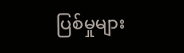ပြစ်မှုများ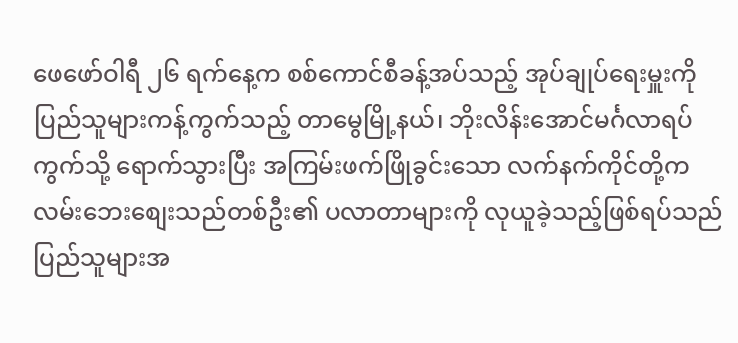ဖေဖော်ဝါရီ ၂၆ ရက်နေ့က စစ်ကောင်စီခန့်အပ်သည့် အုပ်ချုပ်ရေးမှူးကို ပြည်သူများကန့်ကွက်သည့် တာမွေမြို့နယ်၊ ဘိုးလိန်းအောင်မင်္ဂလာရပ်ကွက်သို့ ရောက်သွားပြီး အကြမ်းဖက်ဖြိုခွင်းသော လက်နက်ကိုင်တို့က လမ်းဘေးစျေးသည်တစ်ဦး၏ ပလာတာများကို လုယူခဲ့သည့်ဖြစ်ရပ်သည် ပြည်သူများအ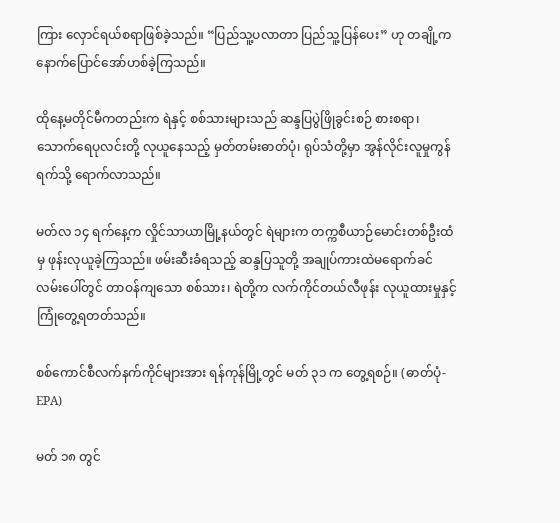ကြား လှောင်ရယ်စရာဖြစ်ခဲ့သည်။ “ပြည်သူ့ပလာတာ ပြည်သူ့ပြန်ပေး” ဟု တချို့က နောက်ပြောင်အော်ဟစ်ခဲ့ကြသည်။

ထိုနေ့မတိုင်မီကတည်းက ရဲနှင့် စစ်သားများသည် ဆန္ဒပြပွဲဖြိုခွင်းစဉ် စားစရာ၊ သောက်ရေပုလင်းတို့ လုယူနေသည့် မှတ်တမ်းဓာတ်ပုံ၊ ရုပ်သံတို့မှာ အွန်လိုင်းလူမှုကွန်ရက်သို့ ရောက်လာသည်။

မတ်လ ၁၄ ရက်နေ့က လှိုင်သာယာမြို့နယ်တွင် ရဲများက တက္ကစီယာဉ်မောင်းတစ်ဦးထံမှ ဖုန်းလုယူခဲ့ကြသည်။ ဖမ်းဆီးခံရသည့် ဆန္ဒပြသူတို့ အချုပ်ကားထဲမရောက်ခင် လမ်းပေါ်တွင် တာဝန်ကျသော စစ်သား၊ ရဲတို့က လက်ကိုင်တယ်လီဖုန်း လုယူထားမှုနှင့် ကြုံတွေ့ရတတ်သည်။

စစ်ကောင်စီလက်နက်ကိုင်များအား ရန်ကုန်မြို့တွင် မတ် ၃၁ က တွေ့ရစဉ်။ (ဓာတ်ပုံ- EPA)

မတ် ၁၈ တွင်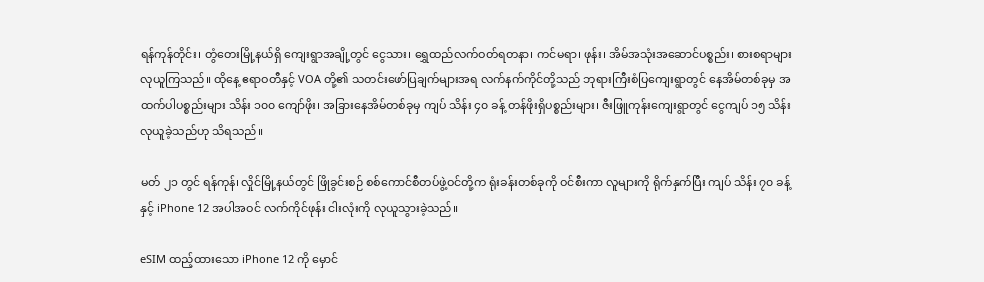ရန်ကုန်တိုင်း၊ တွံတေးမြို့နယ်ရှိ ကျေးရွာအချို့တွင် ငွေသား၊ ရွှေထည်လက်ဝတ်ရတနာ၊ ကင်မရာ၊ ဖုန်း၊ အိမ်အသုံးအဆောင်ပစ္စည်း၊ စားစရာများ လုယူကြသည်။ ထိုနေ့ ဧရာဝတီနှင့် VOA တို့၏ သတင်းဖော်ပြချက်များအရ လက်နက်ကိုင်တို့သည် ဘုရားကြီးစံပြကျေးရွာတွင် နေအိမ်တစ်ခုမှ အထက်ပါပစ္စည်းများ သိန်း ၁၀၀ ကျော်ဖိုး၊ အခြားနေအိမ်တစ်ခုမှ ကျပ် သိန်း ၄၀ ခန့် တန်ဖိုးရှိပစ္စည်းများ၊ ဇီးဖြူကုန်းကျေးရွာတွင် ငွေကျပ် ၁၅ သိန်း လုယူခဲ့သည်ဟု သိရသည်။

မတ် ၂၁ တွင် ရန်ကုန်၊ လှိုင်မြို့နယ်တွင် ဖြိုခွင်းစဉ် စစ်ကောင်စီတပ်ဖွဲ့ဝင်တို့က ရုံးခန်းတစ်ခုကို ဝင်စီးကာ လူများကို ရိုက်နှက်ပြီး ကျပ် သိန်း ၇၀ ခန့်နှင့် iPhone 12 အပါအဝင် လက်ကိုင်ဖုန်း ငါးလုံးကို လုယူသွားခဲ့သည်။

eSIM ထည့်ထားသော iPhone 12 ကို မှောင်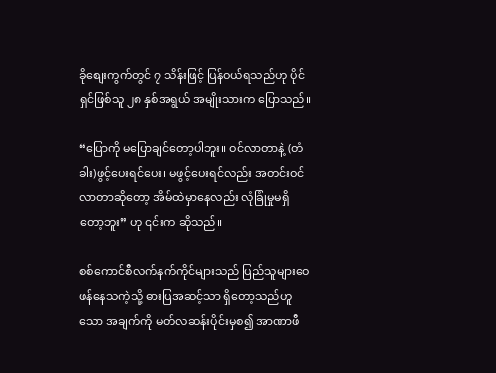ခိုစျေးကွက်တွင် ၇ သိန်းဖြင့် ပြန်ဝယ်ရသည်ဟု ပိုင်ရှင်ဖြစ်သူ ၂၈ နှစ်အရွယ် အမျိုးသားက ပြောသည်။

“ပြောကို မပြောချင်တော့ပါဘူး။ ဝင်လာတာနဲ့ (တံခါး)ဖွင့်ပေးရင်ပေး၊ မဖွင့်ပေးရင်လည်း အတင်းဝင်လာတာဆိုတော့ အိမ်ထဲမှာနေလည်း လုံခြုံမှုမရှိတော့ဘူး” ဟု ၎င်းက ဆိုသည်။

စစ်ကောင်စီလက်နက်ကိုင်များသည် ပြည်သူများဝေဖန်နေသကဲ့သို့ ဓားပြအဆင့်သာ ရှိတော့သည်ဟူသော အချက်ကို မတ်လဆန်းပိုင်းမှစ၍ အာဏာဖီ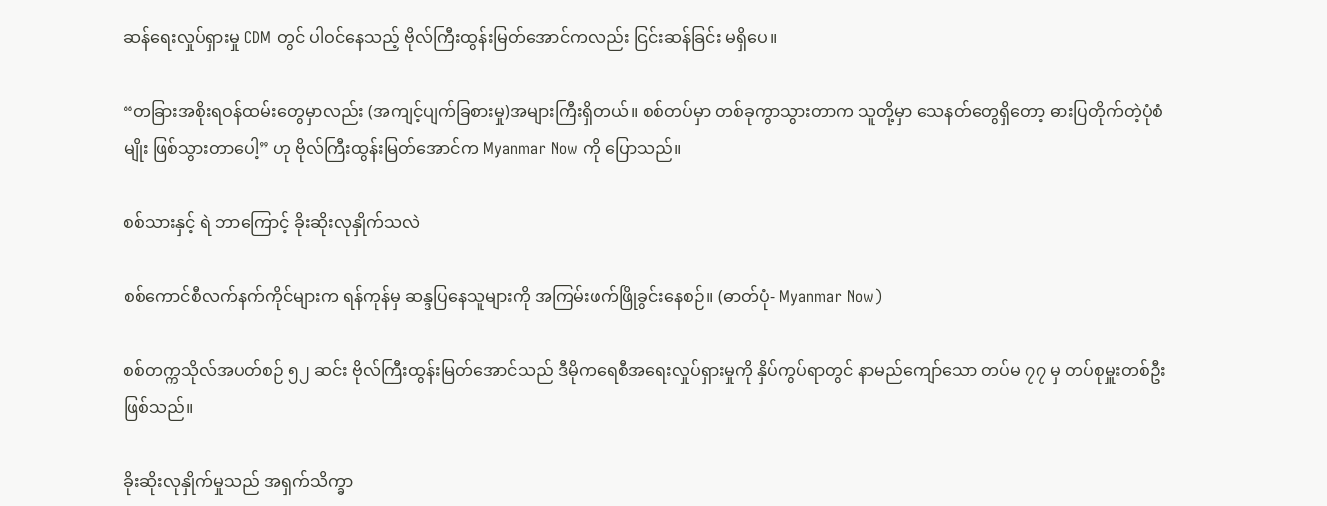ဆန်ရေးလှုပ်ရှားမှု CDM တွင် ပါဝင်နေသည့် ဗိုလ်ကြီးထွန်းမြတ်အောင်ကလည်း ငြင်းဆန်ခြင်း မရှိပေ။

“တခြားအစိုးရဝန်ထမ်းတွေမှာလည်း (အကျင့်ပျက်ခြစားမှု)အများကြီးရှိတယ်။ စစ်တပ်မှာ တစ်ခုကွာသွားတာက သူတို့မှာ သေနတ်တွေရှိတော့ ဓားပြတိုက်တဲ့ပုံစံမျိုး ဖြစ်သွားတာပေါ့” ဟု ဗိုလ်ကြီးထွန်းမြတ်အောင်က Myanmar Now ကို ပြောသည်။

စစ်သားနှင့် ရဲ ဘာကြောင့် ခိုးဆိုးလုနှိုက်သလဲ

စစ်ကောင်စီလက်နက်ကိုင်များက ရန်ကုန်မှ ဆန္ဒပြနေသူများကို အကြမ်းဖက်ဖြိုခွင်းနေစဉ်။ (ဓာတ်ပုံ- Myanmar Now)

စစ်တက္ကသိုလ်အပတ်စဉ် ၅၂ ဆင်း ဗိုလ်ကြီးထွန်းမြတ်အောင်သည် ဒီမိုကရေစီအရေးလှုပ်ရှားမှုကို နှိပ်ကွပ်ရာတွင် နာမည်ကျော်သော တပ်မ ၇၇ မှ တပ်စုမှူးတစ်ဦးဖြစ်သည်။

ခိုးဆိုးလုနှိုက်မှုသည် အရှက်သိက္ခာ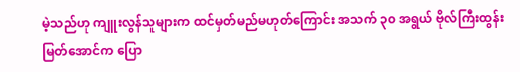မဲ့သည်ဟု ကျူးလွန်သူများက ထင်မှတ်မည်မဟုတ်ကြောင်း အသက် ၃၀ အရွယ် ဗိုလ်ကြီးထွန်းမြတ်အောင်က ပြော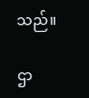သည်။

ဌာ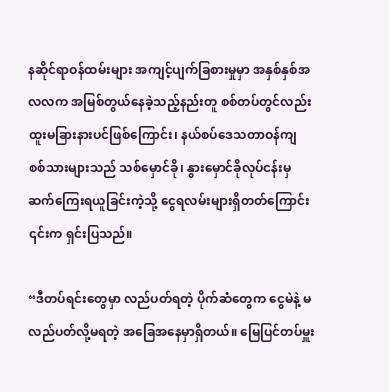နဆိုင်ရာဝန်ထမ်းများ အကျင့်ပျက်ခြစားမှုမှာ အနှစ်နှစ်အလလက အမြစ်တွယ်နေခဲ့သည့်နည်းတူ စစ်တပ်တွင်လည်း ထူးမခြားနားပင်ဖြစ်ကြောင်း၊ နယ်စပ်ဒေသတာဝန်ကျ စစ်သားများသည် သစ်မှောင်ခို၊ နွားမှောင်ခိုလုပ်ငန်းမှ ဆက်ကြေးရယူခြင်းကဲ့သို့ ငွေရလမ်းများရှိတတ်ကြောင်း ၎င်းက ရှင်းပြသည်။

“ဒီတပ်ရင်းတွေမှာ လည်ပတ်ရတဲ့ ပိုက်ဆံတွေက ငွေမဲနဲ့ မလည်ပတ်လို့မရတဲ့ အခြေအနေမှာရှိတယ်။ မြေပြင်တပ်မှူး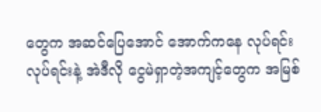တွေက အဆင်ပြေအောင် အောက်ကနေ လုပ်ရင်းလုပ်ရင်းနဲ့ အဲဒီလို ငွေမဲရှာတဲ့အကျင့်တွေက အမြစ်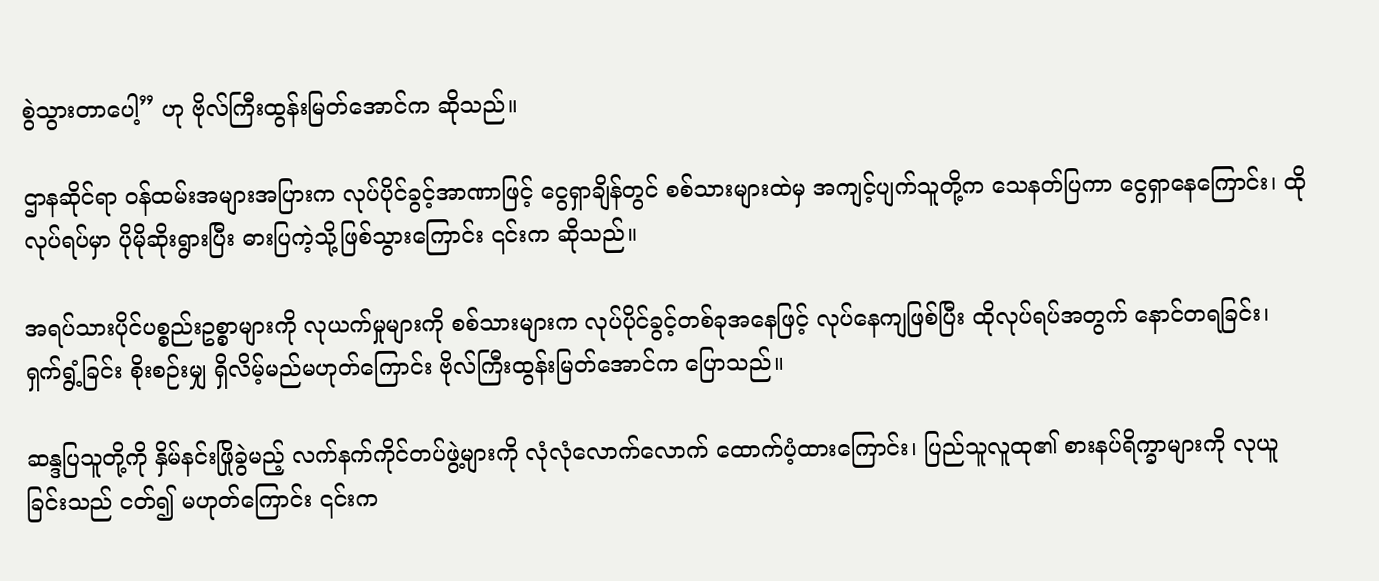စွဲသွားတာပေါ့” ဟု ဗိုလ်ကြီးထွန်းမြတ်အောင်က ဆိုသည်။

ဌာနဆိုင်ရာ ဝန်ထမ်းအများအပြားက လုပ်ပိုင်ခွင့်အာဏာဖြင့် ငွေရှာချိန်တွင် စစ်သားများထဲမှ အကျင့်ပျက်သူတို့က သေနတ်ပြကာ ငွေရှာနေကြောင်း၊ ထိုလုပ်ရပ်မှာ ပိုမိုဆိုးရွားပြီး ဓားပြကဲ့သို့ဖြစ်သွားကြောင်း ၎င်းက ဆိုသည်။

အရပ်သားပိုင်ပစ္စည်းဥစ္စာများကို လုယက်မှုများကို စစ်သားများက လုပ်ပိုင်ခွင့်တစ်ခုအနေဖြင့် လုပ်နေကျဖြစ်ပြီး ထိုလုပ်ရပ်အတွက် နောင်တရခြင်း၊ ရှက်ရွံ့ခြင်း စိုးစဉ်းမျှ ရှိလိမ့်မည်မဟုတ်ကြောင်း ဗိုလ်ကြီးထွန်းမြတ်အောင်က ပြောသည်။

ဆန္ဒပြသူတို့ကို နှိမ်နင်းဖြိုခွဲမည့် လက်နက်ကိုင်တပ်ဖွဲ့များကို လုံလုံလောက်လောက် ထောက်ပံ့ထားကြောင်း၊ ပြည်သူလူထု၏ စားနပ်ရိက္ခာများကို လုယူခြင်းသည် ငတ်၍ မဟုတ်ကြောင်း ၎င်းက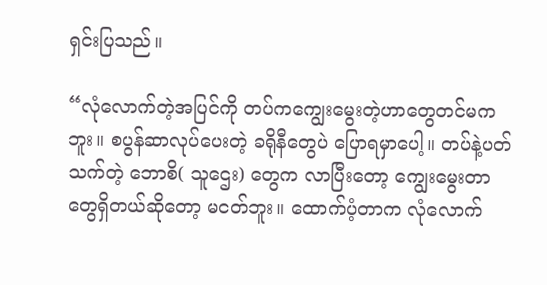ရှင်းပြသည်။

“လုံလောက်တဲ့အပြင်ကို တပ်ကကျွေးမွေးတဲ့ဟာတွေတင်မကဘူး။ စပွန်ဆာလုပ်ပေးတဲ့ ခရိုနီတွေပဲ ပြောရမှာပေါ့။ တပ်နဲ့ပတ်သက်တဲ့ ဘောစိ( သူဌေး) တွေက လာပြီးတော့ ကျွေးမွေးတာတွေရှိတယ်ဆိုတော့ မငတ်ဘူး။ ထောက်ပံ့တာက လုံလောက်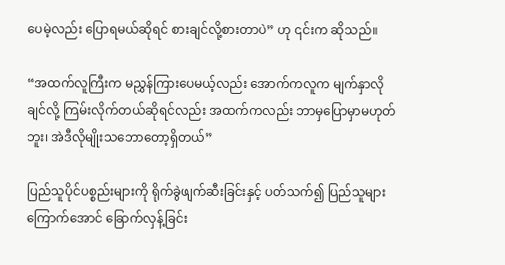ပေမဲ့လည်း ပြောရမယ်ဆိုရင် စားချင်လို့စားတာပဲ” ဟု ၎င်းက ဆိုသည်။

“အထက်လူကြီးက မညွှန်ကြားပေမယ့်လည်း အောက်ကလူက မျက်နှာလိုချင်လို့ ကြမ်းလိုက်တယ်ဆိုရင်လည်း အထက်ကလည်း ဘာမှပြောမှာမဟုတ်ဘူး၊ အဲဒီလိုမျိုးသဘောတော့ရှိတယ်”

ပြည်သူပိုင်ပစ္စည်းများကို ရိုက်ခွဲဖျက်ဆီးခြင်းနှင့် ပတ်သက်၍ ပြည်သူများကြောက်အောင် ခြောက်လှန့်ခြင်း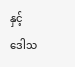နှင့် ဒေါသ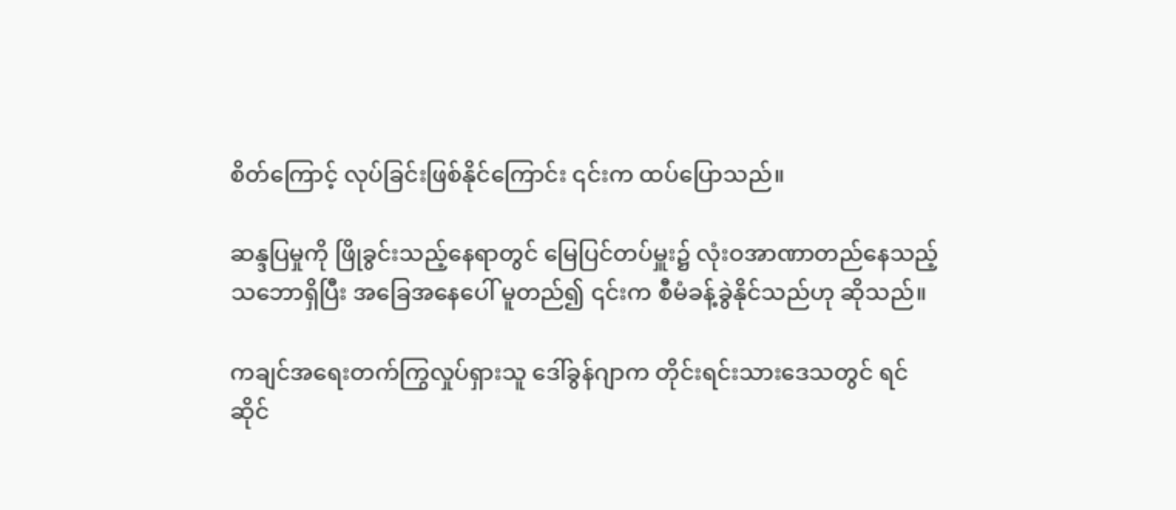စိတ်ကြောင့် လုပ်ခြင်းဖြစ်နိုင်ကြောင်း ၎င်းက ထပ်ပြောသည်။

ဆန္ဒပြမှုကို ဖြိုခွင်းသည့်နေရာတွင် မြေပြင်တပ်မှူး၌ လုံးဝအာဏာတည်နေသည့်သဘောရှိပြီး အခြေအနေပေါ် မူတည်၍ ၎င်းက စီမံခန့်ခွဲနိုင်သည်ဟု ဆိုသည်။

ကချင်အရေးတက်ကြွလှုပ်ရှားသူ ဒေါ်ခွန်ဂျာက တိုင်းရင်းသားဒေသတွင် ရင်ဆိုင်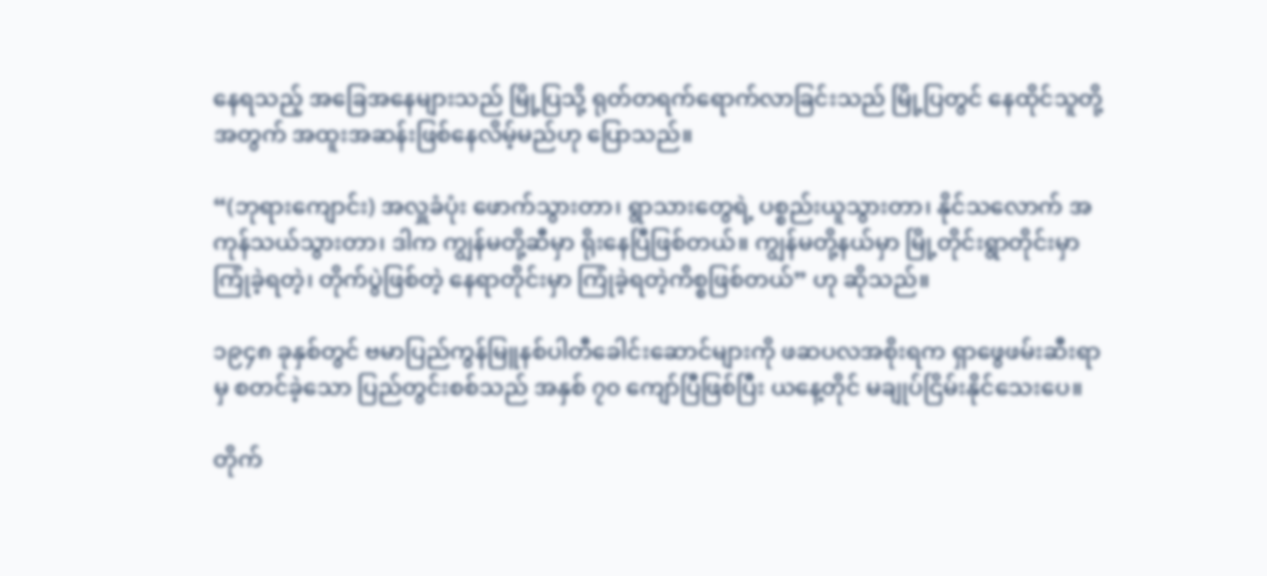နေရသည့် အခြေအနေများသည် မြို့ပြသို့ ရုတ်တရက်ရောက်လာခြင်းသည် မြို့ပြတွင် နေထိုင်သူတို့အတွက် အထူးအဆန်းဖြစ်နေလိမ့်မည်ဟု ပြောသည်။

“(ဘုရားကျောင်း) အလှူခံပုံး ဖောက်သွားတာ၊ ရွာသားတွေရဲ့ ပစ္စည်းယူသွားတာ၊ နိုင်သလောက် အကုန်သယ်သွားတာ၊ ဒါက ကျွန်မတို့ဆီမှာ ရိုးနေပြီဖြစ်တယ်။ ကျွန်မတို့နယ်မှာ မြို့တိုင်းရွာတိုင်းမှာ ကြုံခဲ့ရတဲ့၊ တိုက်ပွဲဖြစ်တဲ့ နေရာတိုင်းမှာ ကြုံခဲ့ရတဲ့ကိစ္စဖြစ်တယ်” ဟု ဆိုသည်။

၁၉၄၈ ခုနှစ်တွင် ဗမာပြည်ကွန်မြူနစ်ပါတီခေါင်းဆောင်များကို ဖဆပလအစိုးရက ရှာဖွေဖမ်းဆီးရာမှ စတင်ခဲ့သော ပြည်တွင်းစစ်သည် အနှစ် ၇၀ ကျော်ပြီဖြစ်ပြီး ယနေ့တိုင် မချုပ်ငြိမ်းနိုင်သေးပေ။

တိုက်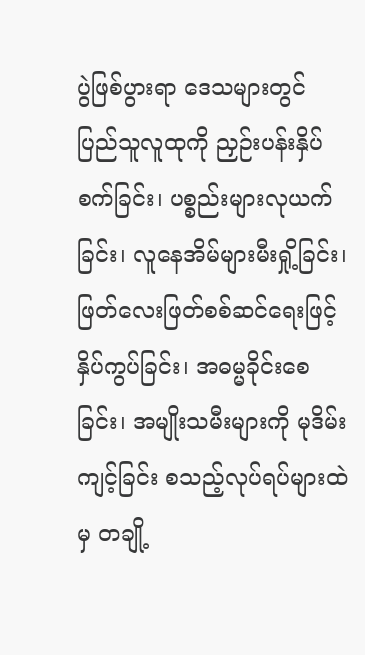ပွဲဖြစ်ပွားရာ ဒေသများတွင် ပြည်သူလူထုကို ညှဉ်းပန်းနှိပ်စက်ခြင်း၊ ပစ္စည်းများလုယက်ခြင်း၊ လူနေအိမ်များမီးရှို့ခြင်း၊ ဖြတ်လေးဖြတ်စစ်ဆင်ရေးဖြင့် နှိပ်ကွပ်ခြင်း၊ အဓမ္မခိုင်းစေခြင်း၊ အမျိုးသမီးများကို မုဒိမ်းကျင့်ခြင်း စသည့်လုပ်ရပ်များထဲမှ တချို့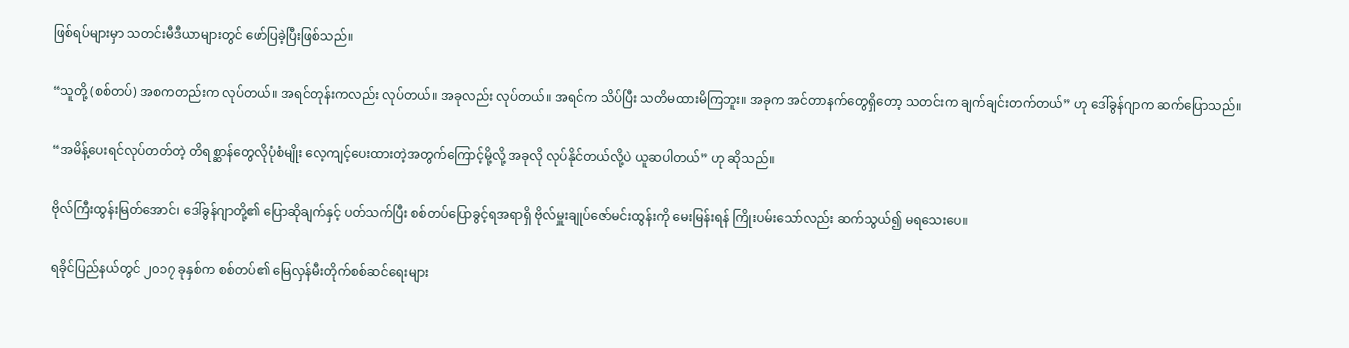ဖြစ်ရပ်များမှာ သတင်းမီဒီယာများတွင် ဖော်ပြခဲ့ပြီးဖြစ်သည်။

“သူတို့ (စစ်တပ်) အစကတည်းက လုပ်တယ်။ အရင်တုန်းကလည်း လုပ်တယ်။ အခုလည်း လုပ်တယ်။ အရင်က သိပ်ပြီး သတိမထားမိကြဘူး။ အခုက အင်တာနက်တွေရှိတော့ သတင်းက ချက်ချင်းတက်တယ်” ဟု ဒေါ်ခွန်ဂျာက ဆက်ပြောသည်။

“အမိန့်ပေးရင်လုပ်တတ်တဲ့ တိရစ္ဆာန်တွေလိုပုံစံမျိုး လေ့ကျင့်ပေးထားတဲ့အတွက်ကြောင့်မို့လို့ အခုလို လုပ်နိုင်တယ်လို့ပဲ ယူဆပါတယ်” ဟု ဆိုသည်။

ဗိုလ်ကြီးထွန်းမြတ်အောင်၊ ဒေါ်ခွန်ဂျာတို့၏ ပြောဆိုချက်နှင့် ပတ်သက်ပြီး စစ်တပ်ပြောခွင့်ရအရာရှိ ဗိုလ်မှူးချုပ်ဇော်မင်းထွန်းကို မေးမြန်းရန် ကြိုးပမ်းသော်လည်း ဆက်သွယ်၍ မရသေးပေ။

ရခိုင်ပြည်နယ်တွင် ၂၀၁၇ ခုနှစ်က စစ်တပ်၏ မြေလှန်မီးတိုက်စစ်ဆင်ရေးများ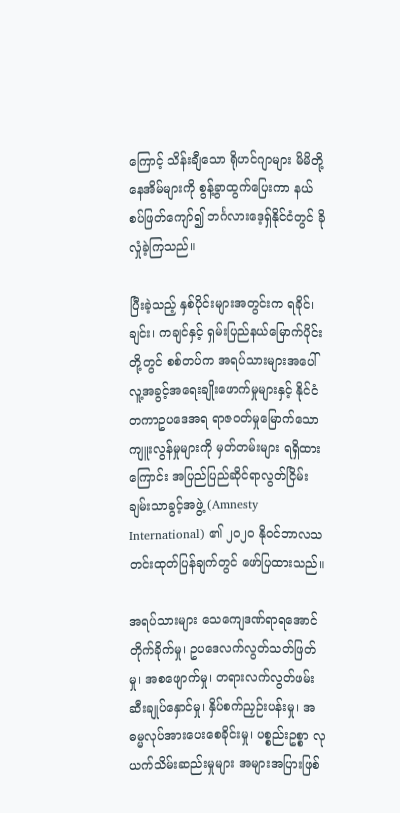ကြောင့် သိန်းချီသော ရိုဟင်ဂျာများ မိမိတို့နေအိမ်များကို စွန့်ခွာထွက်ပြေးကာ နယ်စပ်ဖြတ်ကျော်၍ ဘင်္ဂလားဒေ့ရှ်နိုင်ငံတွင် ခိုလှုံခဲ့ကြသည်။

ပြီးခဲ့သည့် နှစ်ပိုင်းများအတွင်းက ရခိုင်၊ ချင်း၊ ကချင်နှင့် ရှမ်းပြည်နယ်မြောက်ပိုင်းတို့တွင် စစ်တပ်က အရပ်သားများအပေါ် လူ့အခွင့်အရေးချိုးဖောက်မှုများနှင့် နိုင်ငံတကာဥပဒေအရ ရာဇဝတ်မှုမြောက်သော ကျူးလွန်မှုများကို မှတ်တမ်းများ ရရှိထားကြောင်း အပြည်ပြည်ဆိုင်ရာလွတ်ငြိမ်းချမ်းသာခွင့်အဖွဲ့ (Amnesty International) ၏ ၂၀၂၀ နိုဝင်ဘာလသတင်းထုတ်ပြန်ချက်တွင် ဖော်ပြထားသည်။

အရပ်သားများ သေကျေဒဏ်ရာရအောင် တိုက်ခိုက်မှု၊ ဥပဒေလက်လွတ်သတ်ဖြတ်မှု၊ အစဖျောက်မှု၊ တရားလက်လွတ်ဖမ်းဆီးချုပ်နှောင်မှု၊ နှိပ်စက်ညှဉ်းပန်းမှု၊ အဓမ္မလုပ်အားပေးစေခိုင်းမှု၊ ပစ္စည်းဥစ္စာ လုယက်သိမ်းဆည်းမှုများ အများအပြားဖြစ်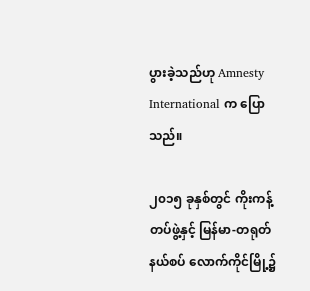ပွားခဲ့သည်ဟု Amnesty International က ပြောသည်။

၂၀၁၅ ခုနှစ်တွင် ကိုးကန့်တပ်ဖွဲ့နှင့် မြန်မာ-တရုတ်နယ်စပ် လောက်ကိုင်မြို့၌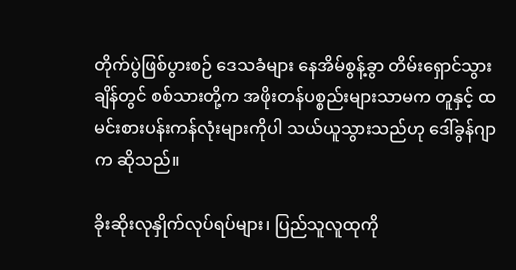တိုက်ပွဲဖြစ်ပွားစဉ် ဒေသခံများ နေအိမ်စွန့်ခွာ တိမ်းရှောင်သွားချိန်တွင် စစ်သားတို့က အဖိုးတန်ပစ္စည်းများသာမက တူနှင့် ထမင်းစားပန်းကန်လုံးများကိုပါ သယ်ယူသွားသည်ဟု ဒေါ်ခွန်ဂျာက ဆိုသည်။

ခိုးဆိုးလုနှိုက်လုပ်ရပ်များ၊ ပြည်သူလူထုကို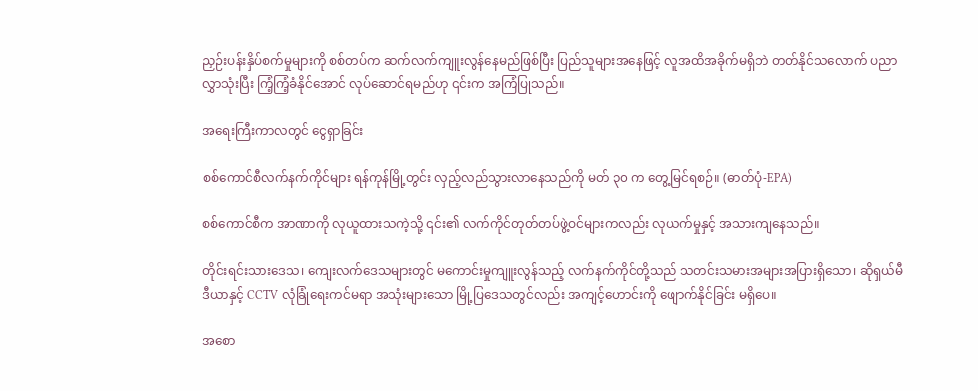ညှဉ်းပန်းနှိပ်စက်မှုများကို စစ်တပ်က ဆက်လက်ကျူးလွန်နေမည်ဖြစ်ပြီး ပြည်သူများအနေဖြင့် လူအထိအခိုက်မရှိဘဲ တတ်နိုင်သလောက် ပညာလွှာသုံးပြီး ကြံ့ကြံ့ခံနိုင်အောင် လုပ်ဆောင်ရမည်ဟု ၎င်းက အကြံပြုသည်။

အရေးကြီးကာလတွင် ငွေရှာခြင်း

စစ်ကောင်စီလက်နက်ကိုင်များ ရန်ကုန်မြို့တွင်း လှည့်လည်သွားလာနေသည်ကို မတ် ၃၀ က တွေ့မြင်ရစဉ်။ (ဓာတ်ပုံ-EPA)

စစ်ကောင်စီက အာဏာကို လုယူထားသကဲ့သို့ ၎င်း၏ လက်ကိုင်တုတ်တပ်ဖွဲ့ဝင်များကလည်း လုယက်မှုနှင့် အသားကျနေသည်။

တိုင်းရင်းသားဒေသ၊ ကျေးလက်ဒေသများတွင် မကောင်းမှုကျူးလွန်သည့် လက်နက်ကိုင်တို့သည် သတင်းသမားအများအပြားရှိသော၊ ဆိုရှယ်မီဒီယာနှင့် CCTV လုံခြုံရေးကင်မရာ အသုံးများသော မြို့ပြဒေသတွင်လည်း အကျင့်ဟောင်းကို ဖျောက်နိုင်ခြင်း မရှိပေ။

အစော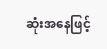ဆုံးအနေဖြင့်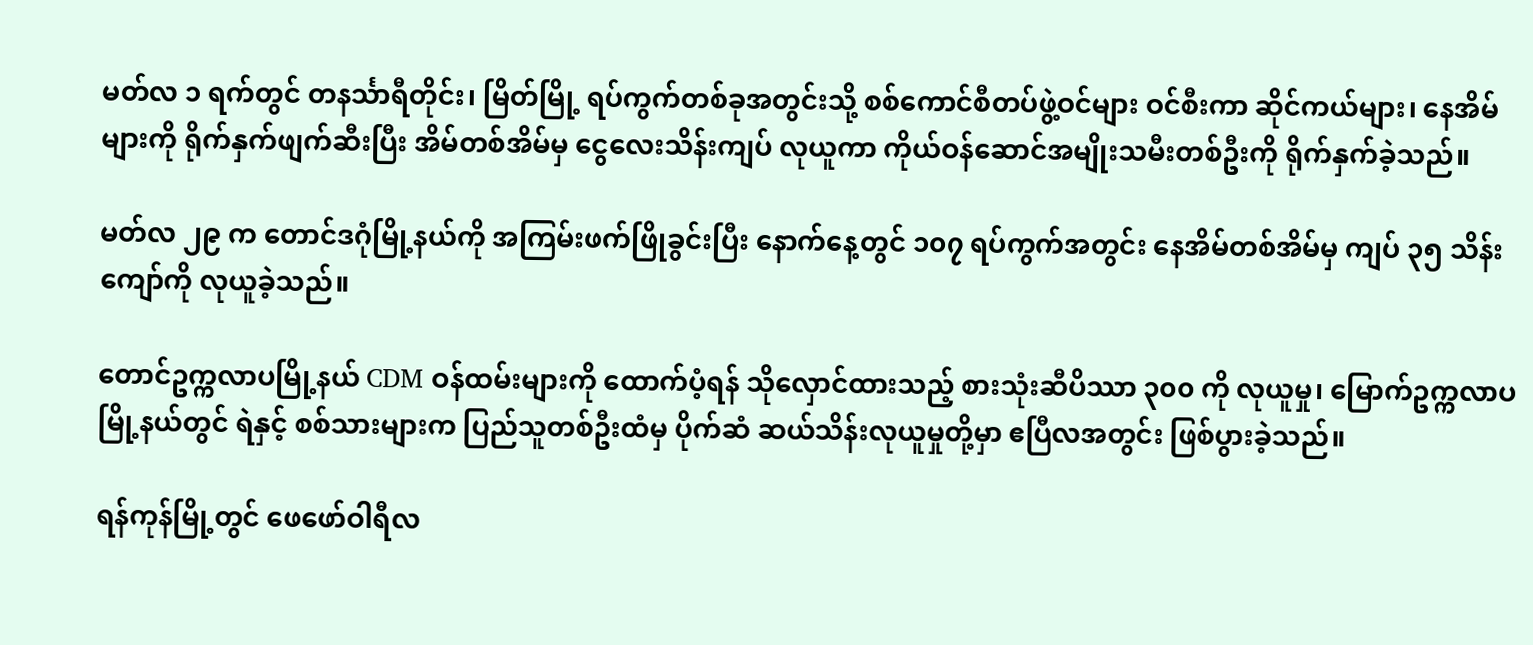မတ်လ ၁ ရက်တွင် တနင်္သာရီတိုင်း၊ မြိတ်မြို့ ရပ်ကွက်တစ်ခုအတွင်းသို့ စစ်ကောင်စီတပ်ဖွဲ့ဝင်များ ဝင်စီးကာ ဆိုင်ကယ်များ၊ နေအိမ်များကို ရိုက်နှက်ဖျက်ဆီးပြီး အိမ်တစ်အိမ်မှ ငွေလေးသိန်းကျပ် လုယူကာ ကိုယ်ဝန်ဆောင်အမျိုးသမီးတစ်ဦးကို ရိုက်နှက်ခဲ့သည်။

မတ်လ ၂၉ က တောင်ဒဂုံမြို့နယ်ကို အကြမ်းဖက်ဖြိုခွင်းပြီး နောက်နေ့တွင် ၁၀၇ ရပ်ကွက်အတွင်း နေအိမ်တစ်အိမ်မှ ကျပ် ၃၅ သိန်းကျော်ကို လုယူခဲ့သည်။

တောင်ဥက္ကလာပမြို့နယ် CDM ဝန်ထမ်းများကို ထောက်ပံ့ရန် သိုလှောင်ထားသည့် စားသုံးဆီပိဿာ ၃၀၀ ကို လုယူမှု၊ မြောက်ဥက္ကလာပမြို့နယ်တွင် ရဲနှင့် စစ်သားများက ပြည်သူတစ်ဦးထံမှ ပိုက်ဆံ ဆယ်သိန်းလုယူမှုတို့မှာ ဧပြီလအတွင်း ဖြစ်ပွားခဲ့သည်။

ရန်ကုန်မြို့တွင် ဖေဖော်ဝါရီလ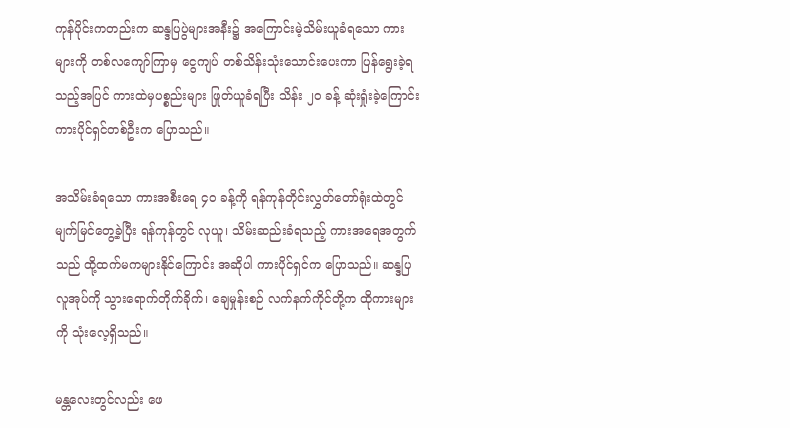ကုန်ပိုင်းကတည်းက ဆန္ဒပြပွဲများအနီး၌ အကြောင်းမဲ့သိမ်းယူခံရသော ကားများကို တစ်လကျော်ကြာမှ ငွေကျပ် တစ်သိန်းသုံးသောင်းပေးကာ ပြန်ရွေးခဲ့ရသည့်အပြင် ကားထဲမှပစ္စည်းများ ဖြုတ်ယူခံရပြီး သိန်း ၂၀ ခန့် ဆုံးရှုံးခဲ့ကြောင်း ကားပိုင်ရှင်တစ်ဦးက ပြောသည်။

အသိမ်းခံရသော ကားအစီးရေ ၄၀ ခန့်ကို ရန်ကုန်တိုင်းလွှတ်တော်ရုံးထဲတွင် မျက်မြင်တွေ့ခဲ့ပြီး ရန်ကုန်တွင် လုယူ၊ သိမ်းဆည်းခံရသည့် ကားအရေအတွက်သည် ထို့ထက်မကများနိုင်ကြောင်း အဆိုပါ ကားပိုင်ရှင်က ပြောသည်။ ဆန္ဒပြလူအုပ်ကို သွားရောက်တိုက်ခိုက်၊ ချေမှုန်းစဉ် လက်နက်ကိုင်တို့က ထိုကားများကို သုံးလေ့ရှိသည်။

မန္တလေးတွင်လည်း ဖေ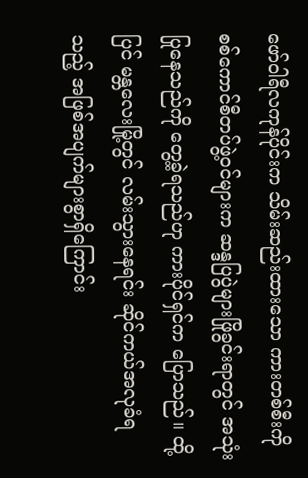ဖော်ဝါရီလကုန်ပိုင်းက သိမ်းဆည်းထားသော ကားတစ်စီးကို စစ်ကောင်စီတပ်ဖွဲ့ဝင်များက ဆန္ဒပြပွဲများဖြိုခွင်းရာတွင် အသုံးပြုနေသည်ကို တွေ့ခဲ့ရသည်ဟု ကားပိုင်ရှင်က ပြောသည်။ ထို့ပြင် မန္တလေးမြို့တွင် လမ်းသွားနေရင်း ဆိုင်ကယ်အလုခံရသည့် အဖြစ်အပျက်များစွာရှိကြောင်း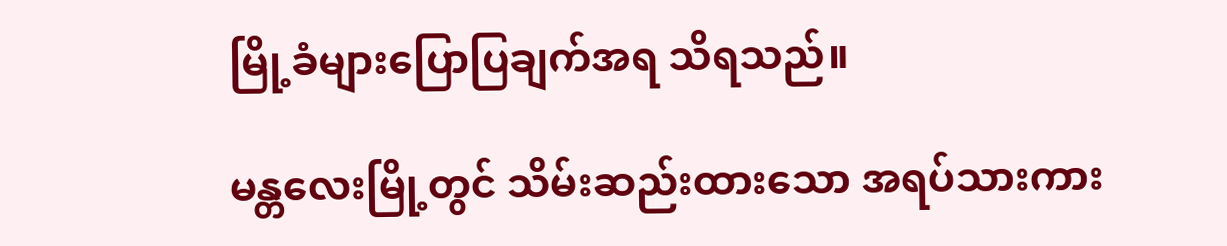မြို့ခံများပြောပြချက်အရ သိရသည်။

မန္တလေးမြို့တွင် သိမ်းဆည်းထားသော အရပ်သားကား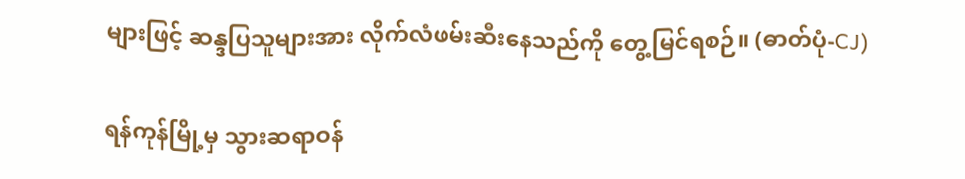များဖြင့် ဆန္ဒပြသူများအား လိုက်လံဖမ်းဆီးနေသည်ကို တွေ့မြင်ရစဉ်။ (ဓာတ်ပုံ-CJ)

ရန်ကုန်မြို့မှ သွားဆရာဝန်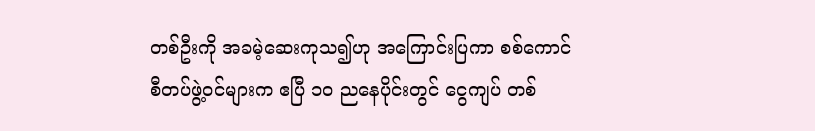တစ်ဦးကို အခမဲ့ဆေးကုသ၍ဟု အကြောင်းပြကာ စစ်ကောင်စီတပ်ဖွဲ့ဝင်များက ဧပြီ ၁၀ ညနေပိုင်းတွင် ငွေကျပ် တစ်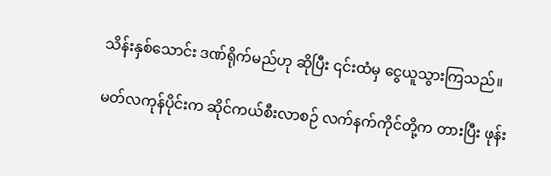သိန်းနှစ်သောင်း ဒဏ်ရိုက်မည်ဟု ဆိုပြီး ၎င်းထံမှ ငွေယူသွားကြသည်။

မတ်လကုန်ပိုင်းက ဆိုင်ကယ်စီးလာစဉ် လက်နက်ကိုင်တို့က တားပြီး ဖုန်း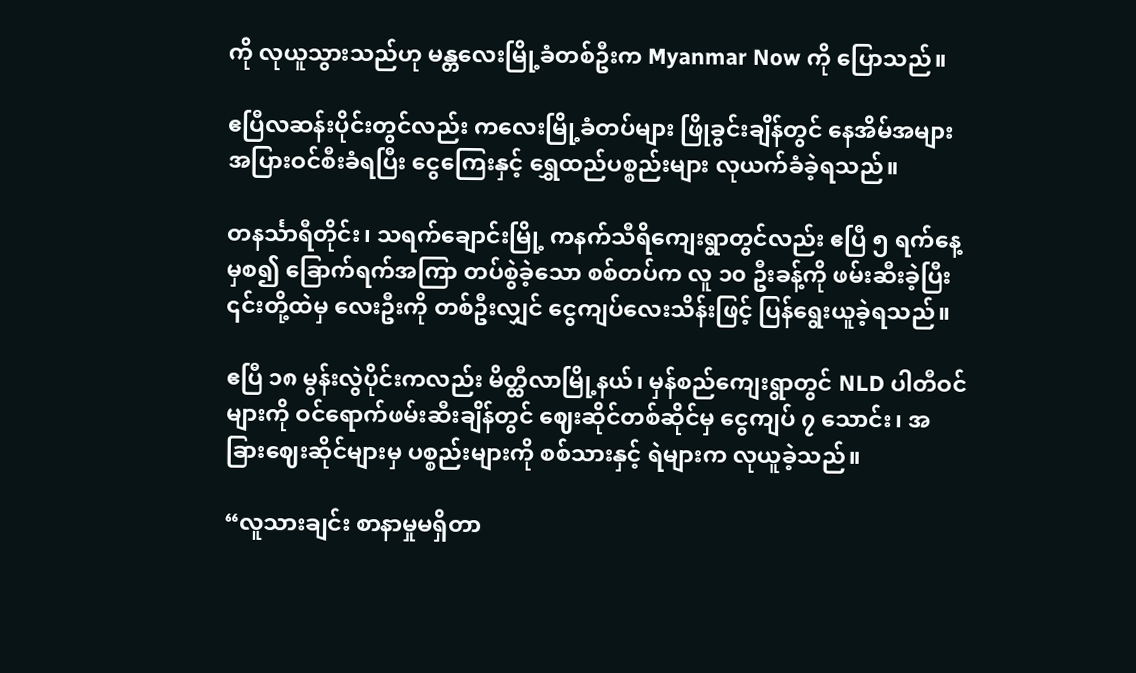ကို လုယူသွားသည်ဟု မန္တလေးမြို့ခံတစ်ဦးက Myanmar Now ကို ပြောသည်။

ဧပြီလဆန်းပိုင်းတွင်လည်း ကလေးမြို့ခံတပ်များ ဖြိုခွင်းချိန်တွင် နေအိမ်အများအပြားဝင်စီးခံရပြီး ငွေကြေးနှင့် ရွှေထည်ပစ္စည်းများ လုယက်ခံခဲ့ရသည်။

တနင်္သာရီတိုင်း၊ သရက်ချောင်းမြို့ ကနက်သီရိကျေးရွာတွင်လည်း ဧပြီ ၅ ရက်နေ့မှစ၍ ခြောက်ရက်အကြာ တပ်စွဲခဲ့သော စစ်တပ်က လူ ၁၀ ဦးခန့်ကို ဖမ်းဆီးခဲ့ပြီး ၎င်းတို့ထဲမှ လေးဦးကို တစ်ဦးလျှင် ငွေကျပ်လေးသိန်းဖြင့် ပြန်ရွေးယူခဲ့ရသည်။

ဧပြီ ၁၈ မွန်းလွဲပိုင်းကလည်း မိတ္ထီလာမြို့နယ်၊ မှန်စည်ကျေးရွာတွင် NLD ပါတီဝင်များကို ဝင်ရောက်ဖမ်းဆီးချိန်တွင် ဈေးဆိုင်တစ်ဆိုင်မှ ငွေကျပ် ၇ သောင်း၊ အခြားဈေးဆိုင်များမှ ပစ္စည်းများကို စစ်သားနှင့် ရဲများက လုယူခဲ့သည်။

“လူသားချင်း စာနာမှုမရှိတာ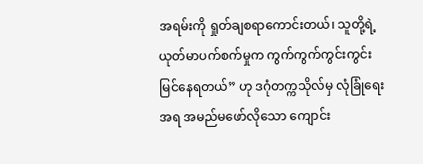အရမ်းကို ရှုတ်ချစရာကောင်းတယ်၊ သူတို့ရဲ့ ယုတ်မာပက်စက်မှုက ကွက်ကွက်ကွင်းကွင်း မြင်နေရတယ်” ဟု ဒဂုံတက္ကသိုလ်မှ လုံခြုံရေးအရ အမည်မဖော်လိုသော ကျောင်း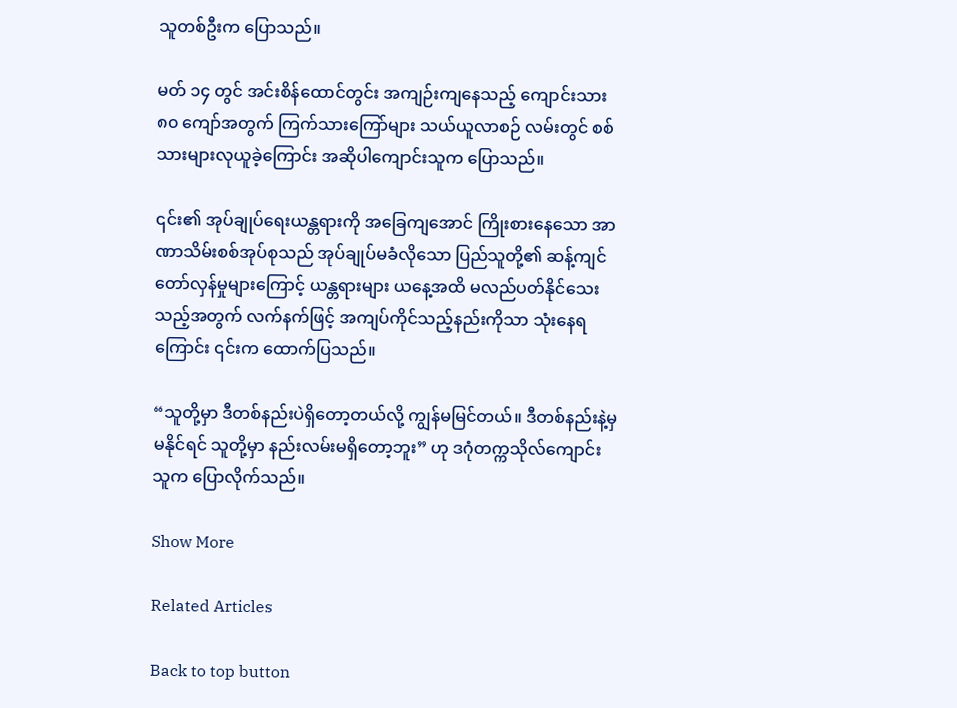သူတစ်ဦးက ပြောသည်။

မတ် ၁၄ တွင် အင်းစိန်ထောင်တွင်း အကျဉ်းကျနေသည့် ကျောင်းသား ၈၀ ကျော်အတွက် ကြက်သားကြော်များ သယ်ယူလာစဉ် လမ်းတွင် စစ်သားများလုယူခဲ့ကြောင်း အဆိုပါကျောင်းသူက ပြောသည်။

၎င်း၏ အုပ်ချုပ်ရေးယန္တရားကို အခြေကျအောင် ကြိုးစားနေသော အာဏာသိမ်းစစ်အုပ်စုသည် အုပ်ချုပ်မခံလိုသော ပြည်သူတို့၏ ဆန့်ကျင်တော်လှန်မှုများကြောင့် ယန္တရားများ ယနေ့အထိ မလည်ပတ်နိုင်သေးသည့်အတွက် လက်နက်ဖြင့် အကျပ်ကိုင်သည့်နည်းကိုသာ သုံးနေရကြောင်း ၎င်းက ထောက်ပြသည်။

“သူတို့မှာ ဒီတစ်နည်းပဲရှိတော့တယ်လို့ ကျွန်မမြင်တယ်။ ဒီတစ်နည်းနဲ့မှ မနိုင်ရင် သူတို့မှာ နည်းလမ်းမရှိတော့ဘူး” ဟု ဒဂုံတက္ကသိုလ်ကျောင်းသူက ပြောလိုက်သည်။

Show More

Related Articles

Back to top button